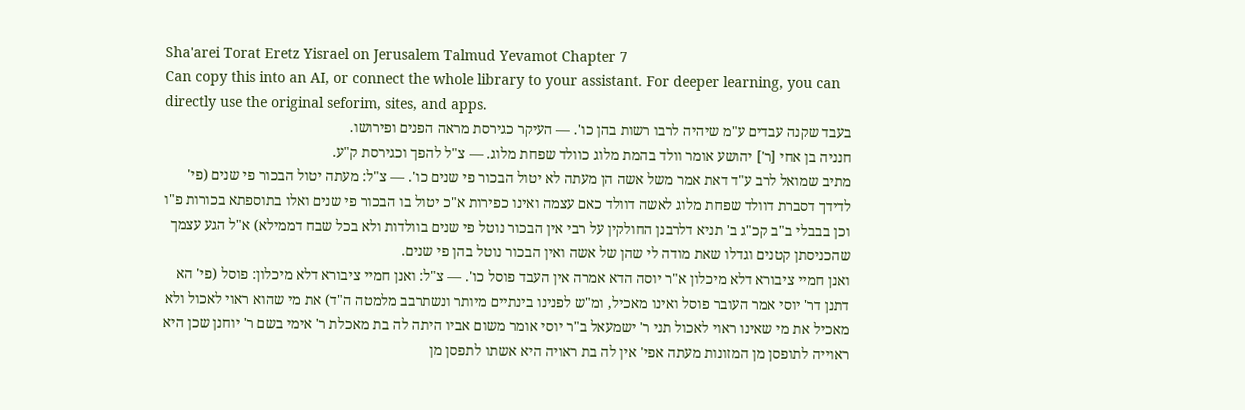Sha'arei Torat Eretz Yisrael on Jerusalem Talmud Yevamot Chapter 7
Can copy this into an AI, or connect the whole library to your assistant. For deeper learning, you can directly use the original seforim, sites, and apps.
בעבד שקנה עבדים ע"מ שיהיה לרבו רשות בהן כו'. — העיקר כגירסת מראה הפנים ופירושו.
חנניה בן אחי [ר'] יהושע אומר וולד בהמת מלוג כוולד שפחת מלוג. — צ"ל להפך וכגירסת ק"ע.
מתיב שמואל לרב ע"ד דאת אמר משל אשה הן מעתה לא יטול הבכור פי שנים כו'. — צ"ל: מעתה יטול הבכור פי שנים (פי' לדידך דסברת דוולד שפחת מלוג לאשה דוולד כאם עצמה ואינו כפירות א"כ יטול בו הבכור פי שנים ואלו בתוספתא בכורות פ"ו וכן בבבלי ב"ב קכ"ג ב' תניא דלרבנן החולקין על רבי אין הבכור נוטל פי שנים בוולדות ולא בכל שבח דממילא) א"ל הגע עצמך שהכניסתן קטנים וגדלו שאת מודה לי שהן של אשה ואין הבכור נוטל בהן פי שנים.
ואנן חמיי ציבורא דלא מיכלון א"ר יוסה הדא אמרה אין העבד פוסל כו'. — צ"ל: ואנן חמיי ציבורא דלא מיכלון: פוסל (פי' הא דתנן דר' יוסי אמר העובר פוסל ואינו מאכיל, ומ"ש לפנינו בינתיים מיותר ונשתרבב מלמטה ה"ד) את מי שהוא ראוי לאכול ולא מאכיל את מי שאינו ראוי לאכול תני ר' ישמעאל ב"ר יוסי אומר משום אביו היתה לה בת מאכלת ר' אימי בשם ר' יוחנן שכן היא ראוייה לתופסן מן המזונות מעתה אפי' אין לה בת ראויה היא אשתו לתפסן מן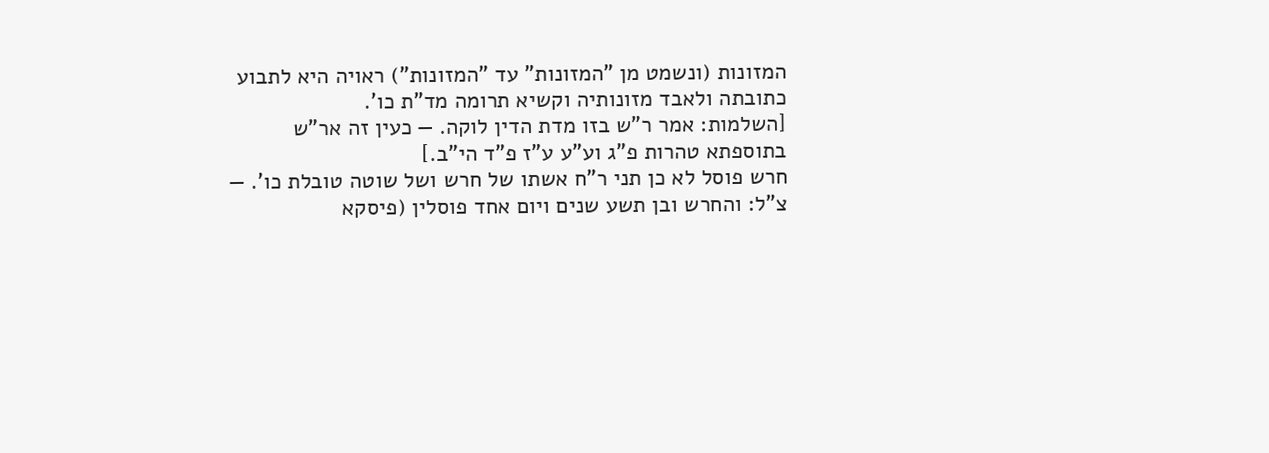המזונות (ונשמט מן "המזונות" עד "המזונות") ראויה היא לתבוע כתובתה ולאבד מזונותיה וקשיא תרומה מד"ת כו'.
[השלמות: אמר ר"ש בזו מדת הדין לוקה. — כעין זה אר"ש בתוספתא טהרות פ"ג וע"ע ע"ז פ"ד הי"ב.]
חרש פוסל לא כן תני ר"ח אשתו של חרש ושל שוטה טובלת כו'. — צ"ל: והחרש ובן תשע שנים ויום אחד פוסלין (פיסקא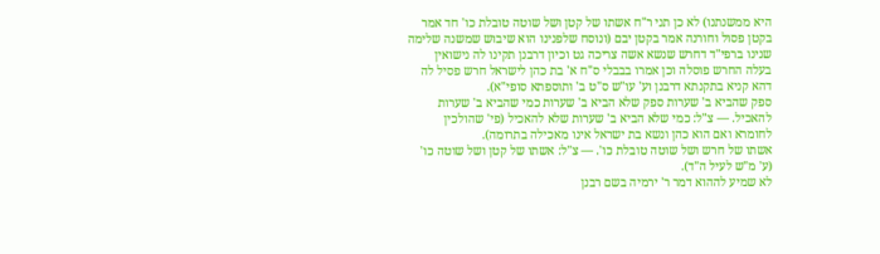היא ממשנתנו) לא כן תני ר"ח אשתו של קטן ושל שוטה טובלת כו' חד אמר בקטן פסול וחורנה אמר בקטן יבם (ונוסח שלפנינו הוא שיבוש שמשנה שלימה שנינו ברפי"ד דחרש שנשא אשה צריכה גט וכיון דרבנן תקינו לה נישואין בעלה החרש פוסלה וכן אמרו בבבלי ס"ח א' בת כהן לישראל חרש פסיל לה דהא קניא בתקנתא דרבנן וע' עו"ש ס"ט ב' ותוספתא סופי"א).
ספק שהביא ב' שערות ספק שלא הביא ב' שערות כמי שהביא ב' שערות להאכיל. — צ"ל: כמי שלא הביא ב' שערות שלא להאכיל (פי' שהולכין לחומרא ואם הוא כהן ונשא בת ישראל אינו מאכילה בתרומה).
אשתו של חרש ושל שוטה טובלת כו'. — צ"ל: אשתו של קטן ושל שוטה כו' (ע' מ"ש לעיל ה"ד).
לא שמיע לההוא דמר ר' ירמיה בשם רבנן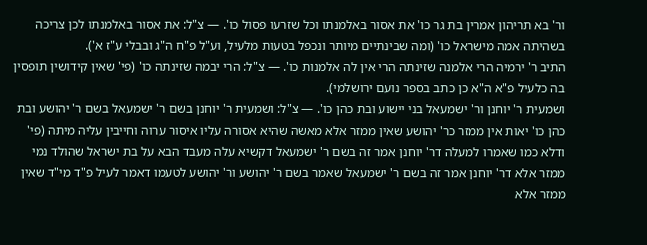ור' בא תריהון אמרין בת גר כו' את אסור באלמנתו וכל שזרעו פסול כו'. — צ"ל: את אסור באלמנתו לכן צריכה בשהיתה אמה מישראל כו' (ומה שבינתיים מיותר ונכפל בטעות מלעיל, וע"ל פ"ח ה"ג ובבלי ע"ז א').
התיב ר' ירמיה הרי אלמנה שזינתה הרי אין לה אלמנות כו'. — צ"ל: הרי יבמה שזינתה כו' (פי' שאין קידושין תופסין בה כלעיל פ"א ה"א כן כתב בספר נועם ירושלמי).
ושמעית ר' יוחנן ור' ישמעאל בני יישוע ובת כהן כו'. — צ"ל: ושמעית ר' יוחנן בשם ר' ישמעאל בשם ר' יהושע ובת כהן כו' יאות אין ממזר כר' יהושע שאין ממזר אלא מאשה שהיא אסורה עליו איסור ערוה וחייבין עליה מיתה (פי' ודלא כמו שאמרו למעלה דר' יוחנן אמר זה בשם ר' ישמעאל דקשיא עלה מעבד הבא על בת ישראל שהולד נמי ממזר אלא דר' יוחנן אמר זה בשם ר' ישמעאל שאמר בשם ר' יהושע ור' יהושע לטעמו דאמר לעיל פ"ד מי"ד שאין ממזר אלא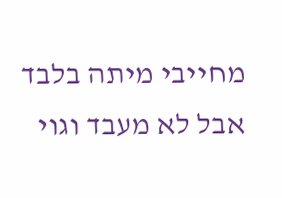מחייבי מיתה בלבד אבל לא מעבד וגוי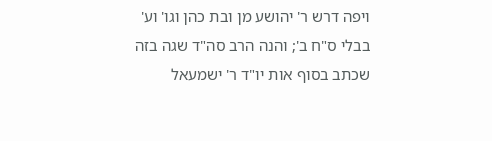ויפה דרש ר' יהושע מן ובת כהן וגו' וע' בבלי ס"ח ב'; והנה הרב סה"ד שגה בזה שכתב בסוף אות יו"ד ר' ישמעאל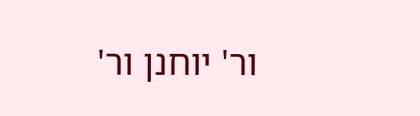ור' יוחנן ור'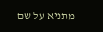מתניא על שם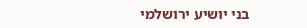בני יושיע ירושלמי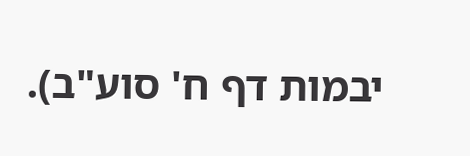יבמות דף ח' סוע"ב).